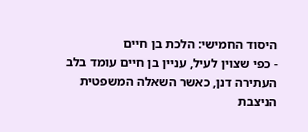היסוד החמישי: הלכת בן חיים
- כפי שצוין לעיל, עניין בן חיים עומד בלב העתירה דנן, כאשר השאלה המשפטית הניצבת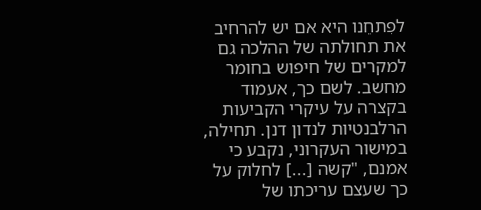לפִתחֵנו היא אם יש להרחיב את תחולתה של ההלכה גם למקרים של חיפוש בחומר מחשב. לשם כך, אעמוד בקצרה על עיקרי הקביעות הרלבנטיות לנדון דנן. תחילה, במישור העקרוני, נקבע כי אמנם, "קשה [...] לחלוק על כך שעצם עריכתו של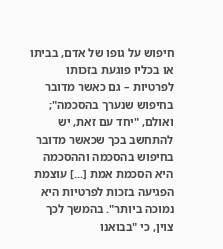חיפוש על גופו של אדם, בביתו או בכליו פוגעת בזכותו לפרטיות – גם כאשר מדובר בחיפוש שנערך בהסכמה"; ואולם, "יחד עם זאת, יש להתחשב בכך שכאשר מדובר בחיפוש בהסכמה וההסכמה היא הסכמת אמת [...] עוצמת הפגיעה בזכות לפרטיות היא נמוכה ביותר". בהמשך לכך צוין, כי "בבואנו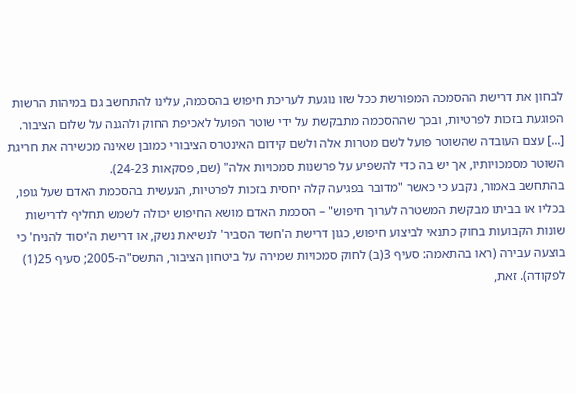לבחון את דרישת ההסמכה המפורשת ככל שזו נוגעת לעריכת חיפוש בהסכמה, עלינו להתחשב גם במיהות הרשות הפוגעת בזכות לפרטיות, ובכך שההסכמה מתבקשת על ידי שוטר הפועל לאכיפת החוק ולהגנה על שלום הציבור. [...] עצם העובדה שהשוטר פועל לשם מטרות אלה ולשם קידום האינטרס הציבורי כמובן שאינה מכשירה את חריגת השוטר מסמכויותיו, אך יש בה כדי להשפיע על פרשנות סמכויות אלה" (שם, פסקאות 24-23).
בהתחשב באמור, נקבע כי כאשר "מדובר בפגיעה קלה יחסית בזכות לפרטיות, הנעשית בהסכמת האדם שעל גופו, בכליו או בביתו מבקשת המשטרה לערוך חיפוש" – הסכמת האדם מושא החיפוש יכולה לשמש תחליף לדרישות שונות הקבועות בחוק כתנאי לביצוע חיפוש, כגון דרישת ה'חשד הסביר' לנשיאת נשק, או דרישת ה'יסוד להניח' כי בוצעה עבירה (ראו בהתאמה: סעיף 3(ב) לחוק סמכויות שמירה על ביטחון הציבור, התשס"ה-2005; סעיף 25(1) לפקודה). זאת,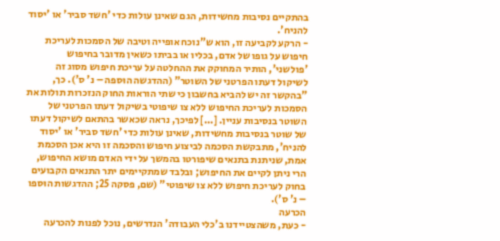בהתקיים נסיבות מחשידות, הגם שאינן עולות כדי 'חשד סביר' או 'יסוד להניח'.
- הרקע לקביעה זו, הוא ש"נוכח אופייה וטיבה של הסמכות לעריכת חיפוש על גופו של אדם, בכליו או בביתו כשאין מדובר בחיפוש 'פולשני', הותיר המחוקק את ההחלטה על עריכת חיפוש מסוג זה לשיקול דעתו הפרטני של השוטר" (ההדגשה הוּספה – נ' ס'). כך, "בהקשר זה יש להביא בחשבון כי שתי הוראות החוק הנזכרות תולות את הסמכות לעריכת החיפוש ללא צו שיפוטי בשיקול דעתו הפרטני של השוטר בנסיבות עניין. [...] לפיכך, נראה שכאשר בהתאם לשיקול דעתו של שוטר בנסיבות מחשידות, שאינן עולות כדי 'חשד סביר' או 'יסוד להניח', מתבקשת הסכמה לביצוע חיפוש והסכמה זו היא אכן הסכמת אמת, שניתנת בתנאים שיפורטו בהמשך על ידי האדם מושא החיפוש, הרי ניתן לקיים את החיפוש; ובלבד שמתקיימים יתר התנאים הקבועים בחוק לעריכת חיפוש ללא צו שיפוטי" (שם, פסקה 25; ההדגשות הוּספו – נ' ס').
הכרעה
- כעת, משהצטיידנו ב'כלי העבודה' הנדרשים, נוכל לפנות להכרעה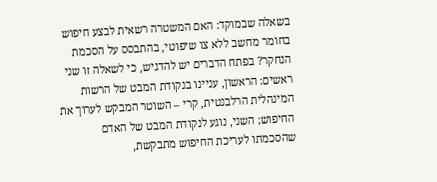בשאלה שבמוקד: האם המשטרה רשאית לבצע חיפוש בחומר מחשב ללא צו שיפוטי, בהתבסס על הסכמת הנחקר? בפתח הדברים יש להדגיש, כי לשאלה זו שני ראשים: הראשון, עניינו בנקודת המבט של הרשות המינהלית הרלבנטית, קרי – השוטר המבקש לערוך את החיפוש; השני, נוגע לנקודת המבט של האדם שהסכמתו לעריכת החיפוש מתבקשת,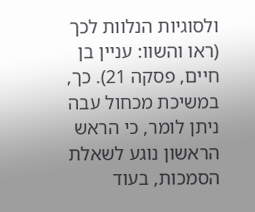ולסוגיות הנלוות לכך (ראו והשוו: עניין בן חיים, פסקה 21). כך, במשיכת מכחול עבה ניתן לומר, כי הראש הראשון נוגע לשאלת הסמכות, בעוד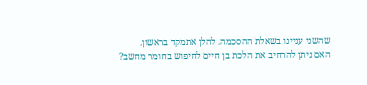שהשני עניינו בשאלת ההסכמה. להלן אתמקד בראשון.
האם ניתן להרחיב את הלכת בן חיים לחיפוש בחומר מחשב?